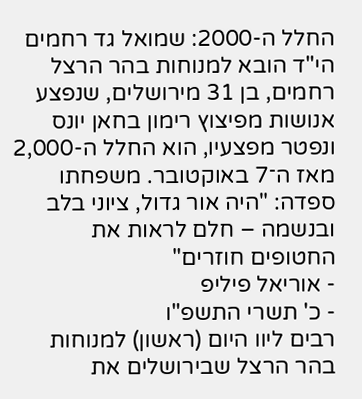החלל ה-2000: שמואל גד רחמים הי"ד הובא למנוחות בהר הרצל
רחמים, בן 31 מירושלים, שנפצע אנושות מפיצוץ רימון בחאן יונס ונפטר מפצעיו, הוא החלל ה-2,000 מאז ה־7 באוקטובר. משפחתו ספדה: "היה אור גדול, ציוני בלב ובנשמה – חלם לראות את החטופים חוזרים"
- אוריאל פיליפ
- כ' תשרי התשפ"ו
רבים ליוו היום (ראשון) למנוחות בהר הרצל שבירושלים את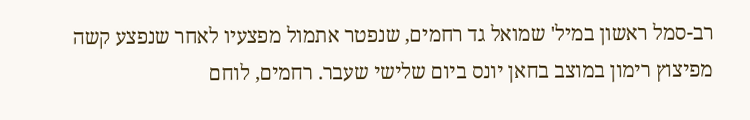רב-סמל ראשון במיל' שמואל גד רחמים, שנפטר אתמול מפצעיו לאחר שנפצע קשה מפיצוץ רימון במוצב בחאן יונס ביום שלישי שעבר. רחמים, לוחם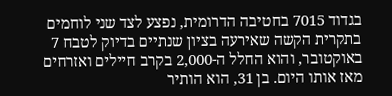בגדוד 7015 בחטיבה הדרומית, נפצע לצד שני לוחמים בתקרית הקשה שאירעה בציון שנתיים בדיוק לטבח 7 באוקטובר, והוא החלל ה-2,000 בקרב חיילים ואזרחים מאז אותו היום. בן 31, הוא הותיר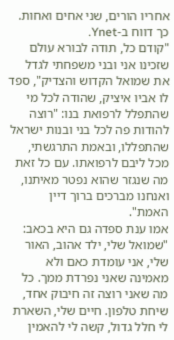אחריו הורים, שני אחים ואחות. כך דווח ב-Ynet.
"קודם כל, תודה לבורא עולם שזכינו אני ובני משפחתי לגדל את שמואל הקדוש והצדיק", ספד לו אביו איציק, שהודה לכל מי שהתפלל לרפואת בנו: "רוצה להודות פה לכל בני ובנות ישראל שהתפללו, ובאמת התרגשתי, מכל ליבם לרפואתו. עם כל זאת מה שנגזר שהוא נפטר מאיתנו, ואנחנו מברכים ברוך דיין האמת".
אמו ענת ספדה גם היא בכאב: "שמואל שלי, ילד אהוב, האור שלי, אני עומדת כאם ולא מאמינה שאני נפרדת ממך. כל מה שאני רוצה זה חיבוק אחד, שיחת טלפון. חיים שלי, השארת לי חלל גדול, קשה לי להאמין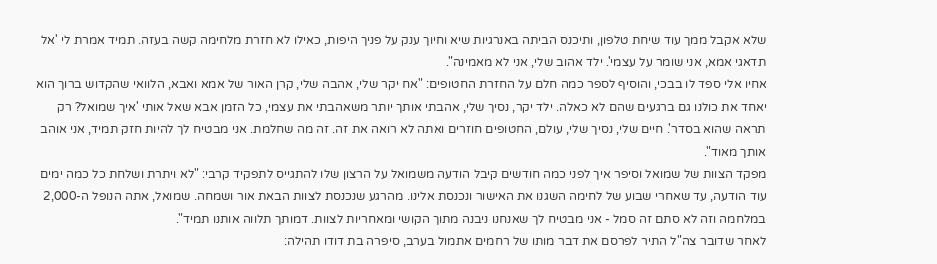שלא אקבל ממך עוד שיחת טלפון, ותיכנס הביתה באנרגיות שיא וחיוך ענק על פניך היפות, כאילו לא חזרת מלחימה קשה בעזה. תמיד אמרת לי 'אל תדאגי אמא, אני שומר על עצמי'. ילד אהוב שלי, אני לא מאמינה".
אחיו אלי ספד לו בבכי, והוסיף לספר כמה חלם על החזרת החטופים: "אח יקר שלי, אהבה שלי, קרן האור של אמא ואבא, הלוואי שהקדוש ברוך הוא יאחד את כולנו גם ברגעים שהם לא כאלה. ילד יקר, נסיך שלי, אהבתי אותך יותר משאהבתי את עצמי, כל הזמן אבא שאל אותי 'איך שמואל? רק תראה שהוא בסדר'. חיים שלי, נסיך שלי, עולם, החטופים חוזרים ואתה לא רואה את זה. זה מה שחלמת. אני מבטיח לך להיות חזק תמיד, אני אוהב אותך מאוד".
מפקד הצוות של שמואל וסיפר איך לפני כמה חודשים קיבל הודעה משמואל על הרצון שלו להתגייס לתפקיד קרבי: "לא ויתרת ושלחת כל כמה ימים עוד הודעה, עד שאחרי שבוע של לחימה השגנו את האישור ונכנסת אלינו. מהרגע שנכנסת לצוות הבאת אור ושמחה. שמואל, אתה הנופל ה-2,000 במלחמה וזה לא סתם זה סמל - אני מבטיח לך שאנחנו ניבנה מתוך הקושי ומאחריות לצוות. דמותך תלווה אותנו תמיד".
לאחר שדובר צה"ל התיר לפרסם את דבר מותו של רחמים אתמול בערב, סיפרה בת דודו תהילה: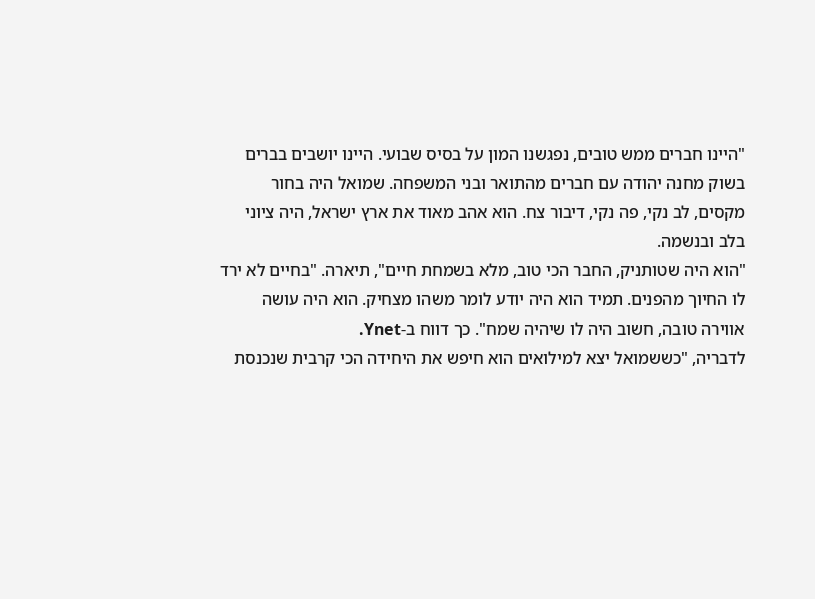"היינו חברים ממש טובים, נפגשנו המון על בסיס שבועי. היינו יושבים בברים בשוק מחנה יהודה עם חברים מהתואר ובני המשפחה. שמואל היה בחור מקסים, לב נקי, פה נקי, דיבור צח. הוא אהב מאוד את ארץ ישראל, היה ציוני בלב ובנשמה.
"הוא היה שטותניק, החבר הכי טוב, מלא בשמחת חיים", תיארה. "בחיים לא ירד לו החיוך מהפנים. תמיד הוא היה יודע לומר משהו מצחיק. הוא היה עושה אווירה טובה, חשוב היה לו שיהיה שמח". כך דווח ב-Ynet.
לדבריה, "כששמואל יצא למילואים הוא חיפש את היחידה הכי קרבית שנכנסת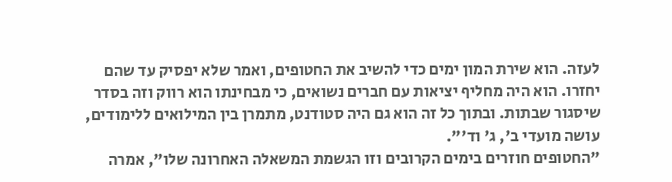לעזה. הוא שירת המון ימים כדי להשיב את החטופים, ואמר שלא יפסיק עד שהם יחזרו. הוא היה מחליף יציאות עם חברים נשואים, כי מבחינתו הוא רווק וזה בסדר שיסגור שבתות. ובתוך כל זה הוא גם היה סטודנט, מתמרן בין המילואים ללימודים, עושה מועדי ב', ג' וד'".
"החטופים חוזרים בימים הקרובים וזו הגשמת המשאלה האחרונה שלו", אמרה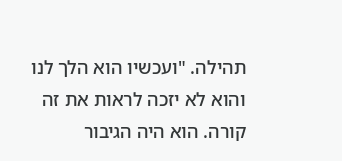תהילה. "ועכשיו הוא הלך לנו והוא לא יזכה לראות את זה קורה. הוא היה הגיבור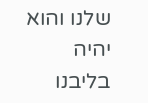שלנו והוא יהיה בליבנו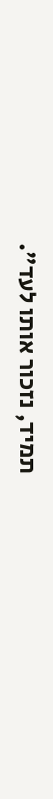תמיד, נזכור אותו לעד".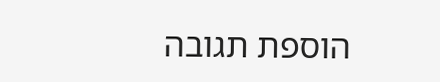הוספת תגובה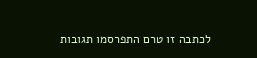לכתבה זו טרם התפרסמו תגובות